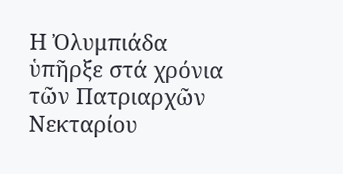Η Ὀλυμπιάδα ὑπῆρξε στά χρόνια τῶν Πατριαρχῶν Νεκταρίου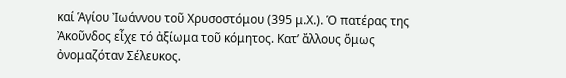καί Ἁγίου Ἰωάννου τοῦ Χρυσοστόμου (395 μ.Χ.). Ὁ πατέρας της Ἀκοῦνδος εἶχε τό ἀξίωμα τοῦ κόμητος. Κατ’ ἄλλους ὅμως ὀνομαζόταν Σέλευκος.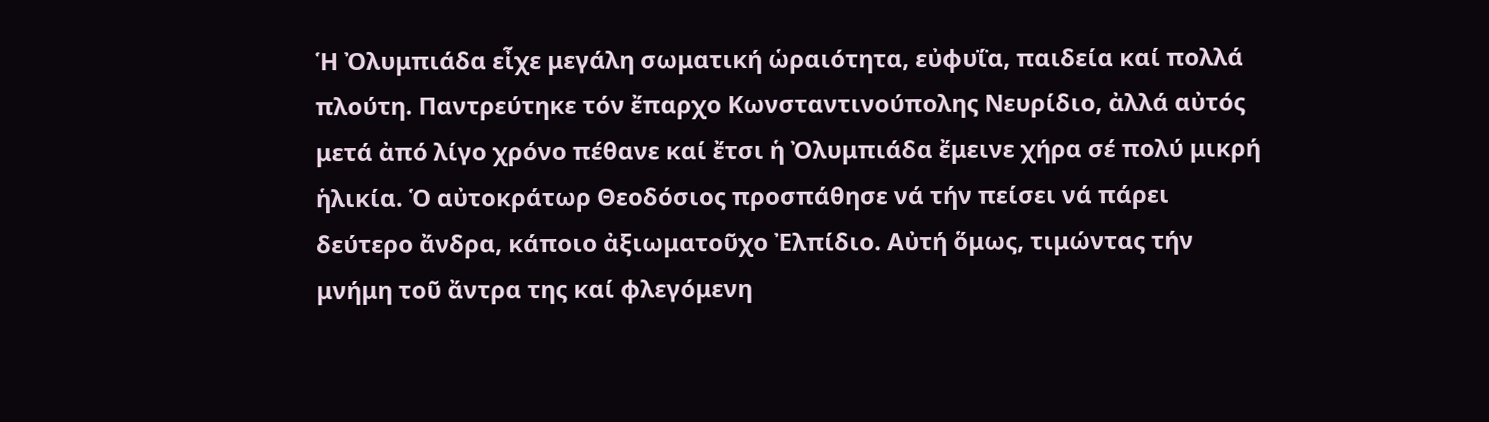Ἡ Ὀλυμπιάδα εἶχε μεγάλη σωματική ὡραιότητα, εὐφυΐα, παιδεία καί πολλά πλούτη. Παντρεύτηκε τόν ἔπαρχο Κωνσταντινούπολης Νευρίδιο, ἀλλά αὐτός μετά ἀπό λίγο χρόνο πέθανε καί ἔτσι ἡ Ὀλυμπιάδα ἔμεινε χήρα σέ πολύ μικρή ἡλικία. Ὁ αὐτοκράτωρ Θεοδόσιος προσπάθησε νά τήν πείσει νά πάρει δεύτερο ἄνδρα, κάποιο ἀξιωματοῦχο Ἐλπίδιο. Αὐτή ὅμως, τιμώντας τήν μνήμη τοῦ ἄντρα της καί φλεγόμενη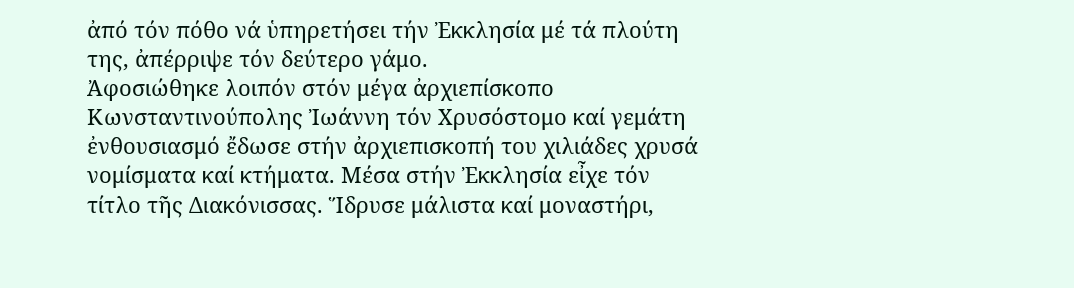ἀπό τόν πόθο νά ὑπηρετήσει τήν Ἐκκλησία μέ τά πλούτη της, ἀπέρριψε τόν δεύτερο γάμο.
Ἀφοσιώθηκε λοιπόν στόν μέγα ἀρχιεπίσκοπο Κωνσταντινούπολης Ἰωάννη τόν Χρυσόστομο καί γεμάτη ἐνθουσιασμό ἔδωσε στήν ἀρχιεπισκοπή του χιλιάδες χρυσά νομίσματα καί κτήματα. Μέσα στήν Ἐκκλησία εἶχε τόν τίτλο τῆς Διακόνισσας. Ἵδρυσε μάλιστα καί μοναστήρι,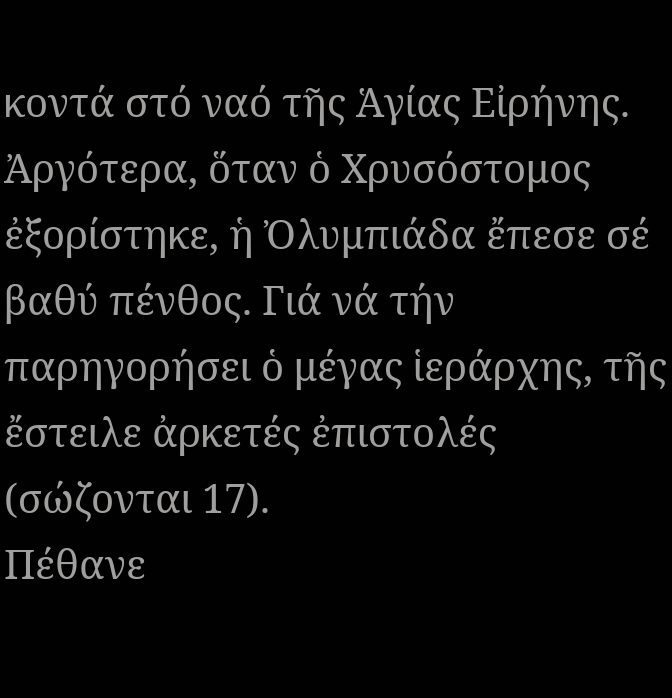κοντά στό ναό τῆς Ἁγίας Εἰρήνης.
Ἀργότερα, ὅταν ὁ Χρυσόστομος ἐξορίστηκε, ἡ Ὀλυμπιάδα ἔπεσε σέ βαθύ πένθος. Γιά νά τήν παρηγορήσει ὁ μέγας ἱεράρχης, τῆς ἔστειλε ἀρκετές ἐπιστολές (σώζονται 17).
Πέθανε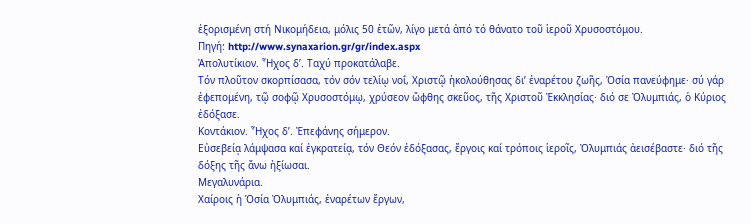ἐξορισμένη στή Νικομήδεια, μόλις 50 ἐτῶν, λίγο μετά ἀπό τό θάνατο τοῦ ἱεροῦ Χρυσοστόμου.
Πηγή: http://www.synaxarion.gr/gr/index.aspx
Ἀπολυτίκιον. Ἦχος δ’. Ταχύ προκατάλαβε.
Τόν πλοῦτον σκορπίσασα, τόν σόν τελίῳ νοΐ, Χριστῷ ἠκολούθησας δι’ ἐναρέτου ζωῆς, Ὁσία πανεύφημε· σύ γάρ ἐφεπομένη, τῷ σοφῷ Χρυσοστόμῳ, χρύσεον ὤφθης σκεῦος, τῆς Χριστοῦ Ἐκκλησίας· διό σε Ὀλυμπιάς, ὁ Κύριος ἐδόξασε.
Κοντάκιον. Ἦχος δ’. Ἐπεφάνης σήμερον.
Εὐσεβείᾳ λάμψασα καί ἐγκρατείᾳ, τόν Θεόν ἐδόξασας, ἔργοις καί τρόποις ἱεροῖς, Ὀλυμπιάς ἀεισέβαστε· διό τῆς δόξης τῆς ἄνω ἠξίωσαι.
Μεγαλυνάρια.
Χαίροις ἡ Ὁσία Ὀλυμπιάς, ἐναρέτων ἔργων,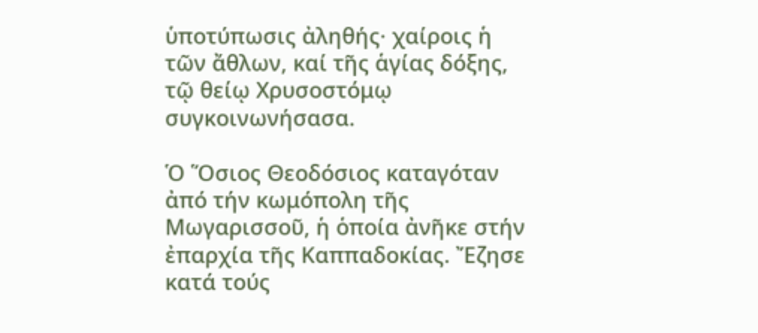ὑποτύπωσις ἀληθής· χαίροις ἡ τῶν ἄθλων, καί τῆς ἁγίας δόξης, τῷ θείῳ Χρυσοστόμῳ συγκοινωνήσασα.

Ὁ Ὅσιος Θεοδόσιος καταγόταν ἀπό τήν κωμόπολη τῆς Μωγαρισσοῦ, ἡ ὁποία ἀνῆκε στήν ἐπαρχία τῆς Καππαδοκίας. Ἔζησε κατά τούς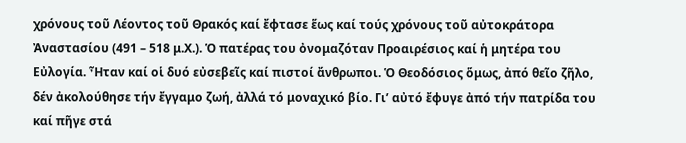χρόνους τοῦ Λέοντος τοῦ Θρακός καί ἔφτασε ἕως καί τούς χρόνους τοῦ αὐτοκράτορα Ἀναστασίου (491 – 518 μ.Χ.). Ὁ πατέρας του ὀνομαζόταν Προαιρέσιος καί ἡ μητέρα του Εὐλογία. Ἦταν καί οἱ δυό εὐσεβεῖς καί πιστοί ἄνθρωποι. Ὁ Θεοδόσιος ὅμως, ἀπό θεῖο ζῆλο, δέν ἀκολούθησε τήν ἔγγαμο ζωή, ἀλλά τό μοναχικό βίο. Γι’ αὐτό ἔφυγε ἀπό τήν πατρίδα του καί πῆγε στά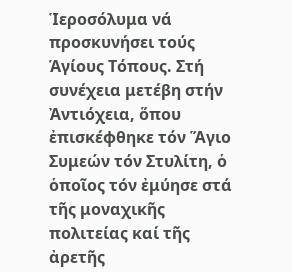Ἱεροσόλυμα νά προσκυνήσει τούς Ἁγίους Τόπους. Στή συνέχεια μετέβη στήν Ἀντιόχεια, ὅπου ἐπισκέφθηκε τόν Ἅγιο Συμεών τόν Στυλίτη, ὁ ὁποῖος τόν ἐμύησε στά τῆς μοναχικῆς πολιτείας καί τῆς ἀρετῆς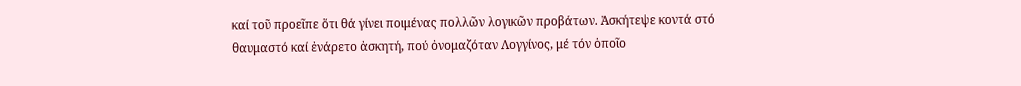καί τοῦ προεῖπε ὅτι θά γίνει ποιμένας πολλῶν λογικῶν προβάτων. Ἀσκήτεψε κοντά στό θαυμαστό καί ἐνάρετο ἀσκητή, πού ὀνομαζόταν Λογγίνος, μέ τόν ὁποῖο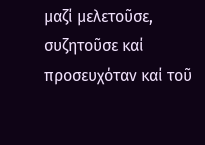μαζί μελετοῦσε, συζητοῦσε καί προσευχόταν καί τοῦ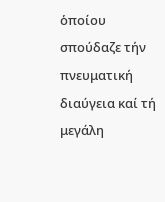ὁποίου σπούδαζε τήν πνευματική διαύγεια καί τή μεγάλη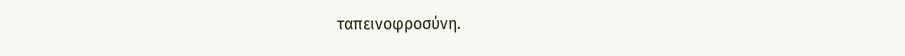ταπεινοφροσύνη.